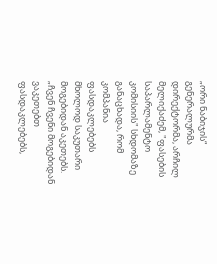„ორი ნაბიჯის“ გენერალურმა დირექტორმა, არჩილ მელიქაძემ, "ფასების საპარლამენტო კომისიის" სხდომაზე განაცხადა, რომ კომპანია ფასდაკლებებს მხოლოდ საკუთარი მოგებიდან აკეთებს.
„ჩვენ ჩვენი მოგებიდან ვაკეთებთ ფასდაკლებებს,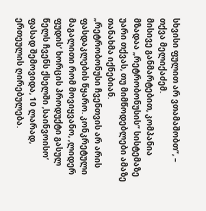სხვისი ფულით არ ვთამაშობთ“, – თქვა მელიქაძემ.
მისივე განმარტებით, კომპანია მზადაა „რეტრობონუსის“ სისტემაზე უარი თქვას, თუ მიმწოდებლები ამაზე თანახმა იქნებიან.
„რეტრობონუსი ჩვენთვის არ არის ფასდაკლების წყარო. კონკრეტული მაგალითი რომ მოვიყვანო, ‚ლიდერ ფუდის‘ ხორცის პროდუქტი გასულ წელს ჩვენს ქსელში ‚საინვოისო‘ ფასად შემოვიდა, 10 ლარად, ერთეულის ღირებულება.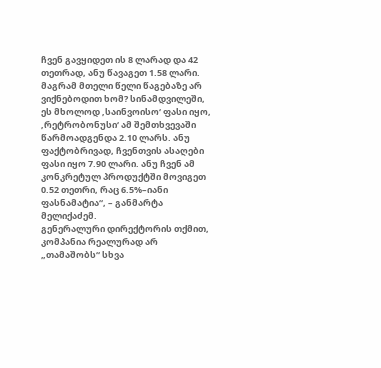ჩვენ გავყიდეთ ის 8 ლარად და 42 თეთრად, ანუ წავაგეთ 1.58 ლარი. მაგრამ მთელი წელი წაგებაზე არ ვიქნებოდით ხომ? სინამდვილეში, ეს მხოლოდ ‚საინვოისო‘ ფასი იყო, ‚რეტრობონუსი‘ ამ შემთხვევაში წარმოადგენდა 2.10 ლარს. ანუ ფაქტობრივად, ჩვენთვის ასაღები ფასი იყო 7.90 ლარი. ანუ ჩვენ ამ კონკრეტულ პროდუქტში მოვიგეთ 0.52 თეთრი, რაც 6.5%–იანი ფასნამატია“, – განმარტა მელიქაძემ.
გენერალური დირექტორის თქმით, კომპანია რეალურად არ „თამაშობს“ სხვა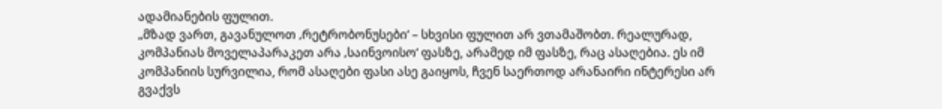ადამიანების ფულით.
„მზად ვართ, გავანულოთ ‚რეტრობონუსები‘ – სხვისი ფულით არ ვთამაშობთ. რეალურად, კომპანიას მოველაპარაკეთ არა ‚საინვოისო‘ ფასზე, არამედ იმ ფასზე, რაც ასაღებია. ეს იმ კომპანიის სურვილია, რომ ასაღები ფასი ასე გაიყოს, ჩვენ საერთოდ არანაირი ინტერესი არ გვაქვს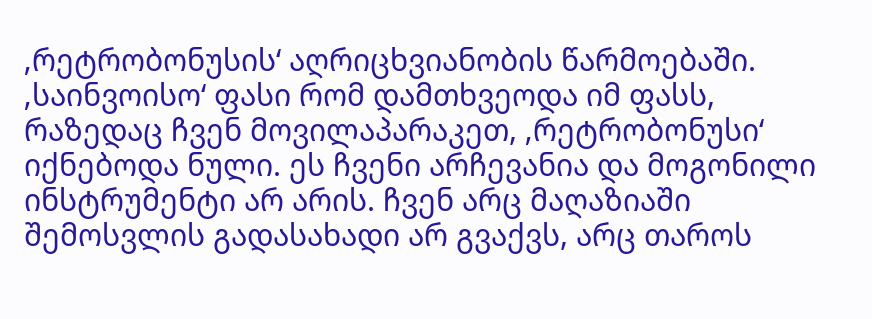‚რეტრობონუსის‘ აღრიცხვიანობის წარმოებაში. ‚საინვოისო‘ ფასი რომ დამთხვეოდა იმ ფასს, რაზედაც ჩვენ მოვილაპარაკეთ, ‚რეტრობონუსი‘ იქნებოდა ნული. ეს ჩვენი არჩევანია და მოგონილი ინსტრუმენტი არ არის. ჩვენ არც მაღაზიაში შემოსვლის გადასახადი არ გვაქვს, არც თაროს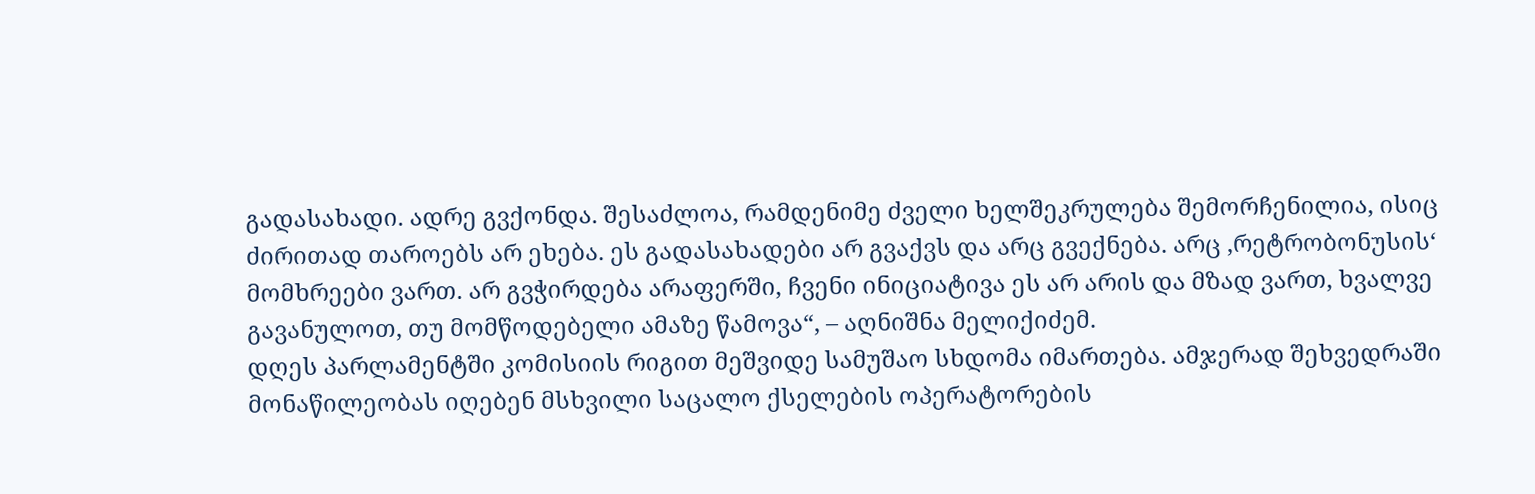გადასახადი. ადრე გვქონდა. შესაძლოა, რამდენიმე ძველი ხელშეკრულება შემორჩენილია, ისიც ძირითად თაროებს არ ეხება. ეს გადასახადები არ გვაქვს და არც გვექნება. არც ‚რეტრობონუსის‘ მომხრეები ვართ. არ გვჭირდება არაფერში, ჩვენი ინიციატივა ეს არ არის და მზად ვართ, ხვალვე გავანულოთ, თუ მომწოდებელი ამაზე წამოვა“, – აღნიშნა მელიქიძემ.
დღეს პარლამენტში კომისიის რიგით მეშვიდე სამუშაო სხდომა იმართება. ამჯერად შეხვედრაში მონაწილეობას იღებენ მსხვილი საცალო ქსელების ოპერატორების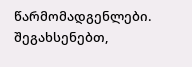წარმომადგენლები.
შეგახსენებთ,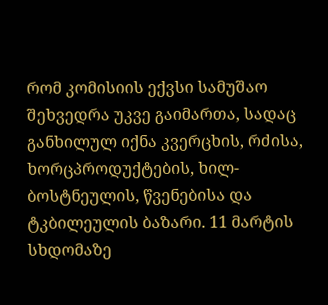რომ კომისიის ექვსი სამუშაო შეხვედრა უკვე გაიმართა, სადაც განხილულ იქნა კვერცხის, რძისა, ხორცპროდუქტების, ხილ-ბოსტნეულის, წვენებისა და ტკბილეულის ბაზარი. 11 მარტის სხდომაზე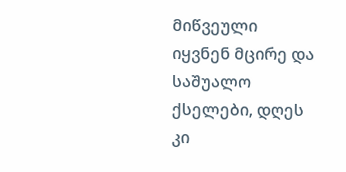მიწვეული იყვნენ მცირე და საშუალო ქსელები, დღეს კი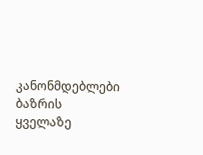კანონმდებლები ბაზრის ყველაზე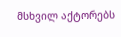მსხვილ აქტორებს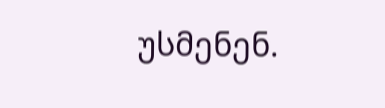უსმენენ.